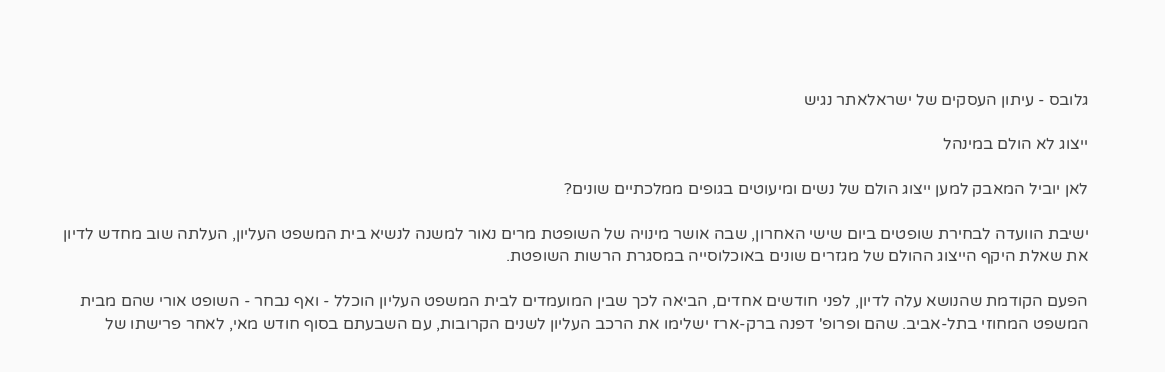גלובס - עיתון העסקים של ישראלאתר נגיש

ייצוג לא הולם במינהל

לאן יוביל המאבק למען ייצוג הולם של נשים ומיעוטים בגופים ממלכתיים שונים?

ישיבת הוועדה לבחירת שופטים ביום שישי האחרון, שבה אושר מינויה של השופטת מרים נאור למשנה לנשיא בית המשפט העליון, העלתה שוב מחדש לדיון את שאלת היקף הייצוג ההולם של מגזרים שונים באוכלוסייה במסגרת הרשות השופטת.

הפעם הקודמת שהנושא עלה לדיון, לפני חודשים אחדים, הביאה לכך שבין המועמדים לבית המשפט העליון הוכלל - ואף נבחר - השופט אורי שהם מבית המשפט המחוזי בתל-אביב. שהם ופרופ' דפנה ברק-ארז ישלימו את הרכב העליון לשנים הקרובות, עם השבעתם בסוף חודש מאי, לאחר פרישתו של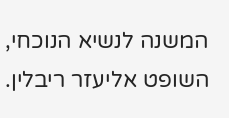המשנה לנשיא הנוכחי, השופט אליעזר ריבלין.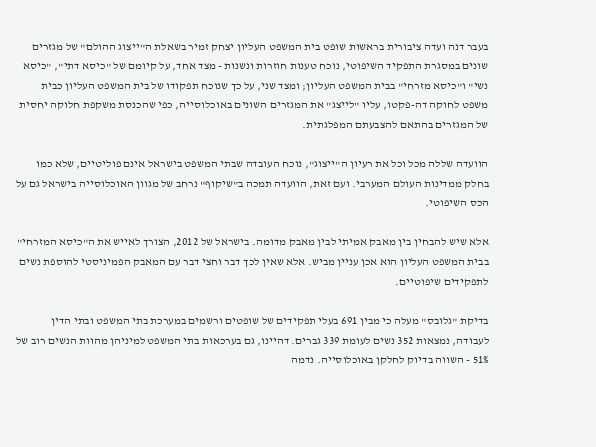בעבר דנה ועדה ציבורית בראשות שופט בית המשפט העליון יצחק זמיר בשאלת ה"ייצוג ההולם" של מגזרים שונים במסגרת התפקיד השיפוטי, נוכח טענות חוזרות ונשנות - מצד אחד, על קיומם של "כיסא דתי", "כיסא נשי" ו"כיסא מזרחי" בבית המשפט העליון; ומצד שני, על כך שנוכח תפקודו של בית המשפט העליון כבית משפט לחוקה דה-פקטו, עליו "לייצג" את המגזרים השונים באוכלוסייה, כפי שהכנסת משקפת חלוקה יחסית של המגזרים בהתאם להצבעתם המפלגתית.

הוועדה שללה מכל וכל את רעיון ה"ייצוג", נוכח העובדה שבתי המשפט בישראל אינם פוליטיים, שלא כמו בחלק ממדינות העולם המערבי. ועם זאת, הוועדה תמכה ב"שיקוף" נרחב של מגוון האוכלוסייה בישראל גם על הכס השיפוטי.

אלא שיש להבחין בין מאבק אמיתי לבין מאבק מדומה. בישראל של 2012, הצורך לאייש את ה"כיסא המזרחי" בבית המשפט העליון הוא אכן עניין מביש. אלא שאין לכך דבר וחצי דבר עם המאבק הפמיניסטי להוספת נשים לתפקידים שיפוטיים.

בדיקת "גלובס" מעלה כי מבין 691 בעלי תפקידים של שופטים ורשמים במערכת בתי המשפט ובתי הדין לעבודה, נמצאות 352 נשים לעומת 339 גברים. דהיינו, גם בערכאות בתי המשפט למיניהן מהוות הנשים רוב של 51% - השווה בדיוק לחלקן באוכלוסייה. נדמה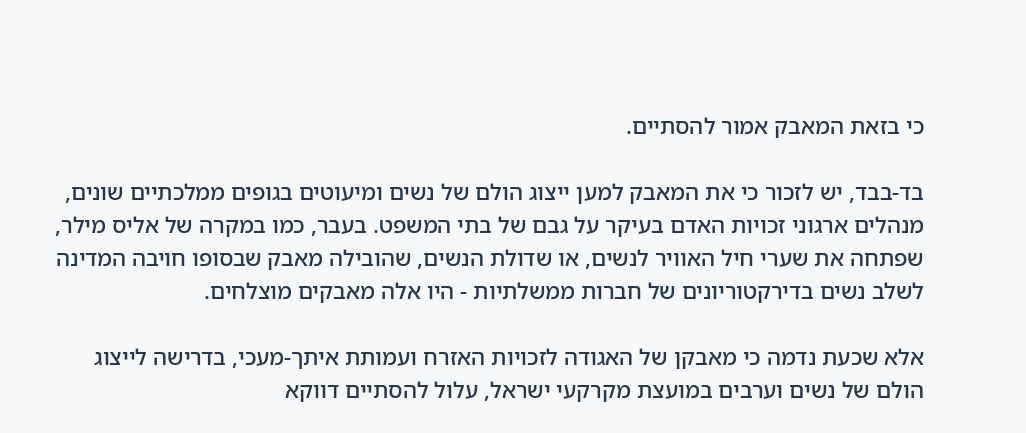כי בזאת המאבק אמור להסתיים.

בד-בבד, יש לזכור כי את המאבק למען ייצוג הולם של נשים ומיעוטים בגופים ממלכתיים שונים, מנהלים ארגוני זכויות האדם בעיקר על גבם של בתי המשפט. בעבר, כמו במקרה של אליס מילר, שפתחה את שערי חיל האוויר לנשים, או שדולת הנשים, שהובילה מאבק שבסופו חויבה המדינה לשלב נשים בדירקטוריונים של חברות ממשלתיות - היו אלה מאבקים מוצלחים.

אלא שכעת נדמה כי מאבקן של האגודה לזכויות האזרח ועמותת איתך-מעכי, בדרישה לייצוג הולם של נשים וערבים במועצת מקרקעי ישראל, עלול להסתיים דווקא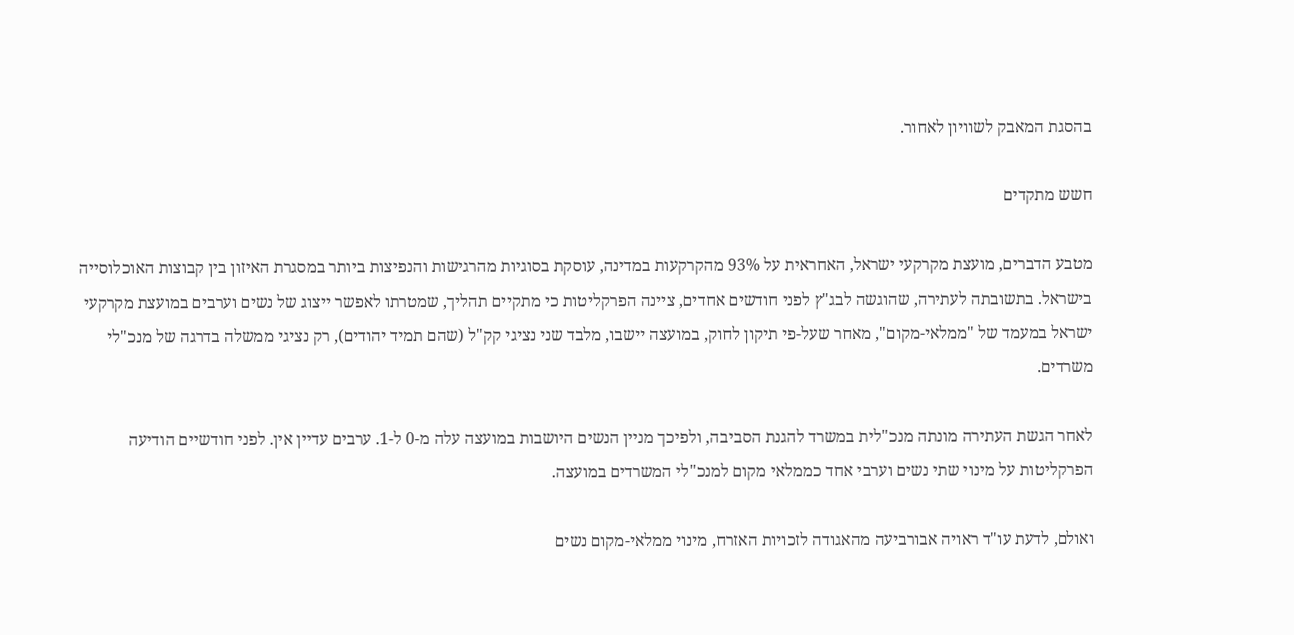בהסגת המאבק לשוויון לאחור.

חשש מתקדים

מטבע הדברים, מועצת מקרקעי ישראל, האחראית על 93% מהקרקעות במדינה, עוסקת בסוגיות מהרגישות והנפיצות ביותר במסגרת האיזון בין קבוצות האוכלוסייה בישראל. בתשובתה לעתירה, שהוגשה לבג"ץ לפני חודשים אחדים, ציינה הפרקליטות כי מתקיים תהליך, שמטרתו לאפשר ייצוג של נשים וערבים במועצת מקרקעי ישראל במעמד של "ממלאי-מקום", מאחר שעל-פי תיקון לחוק, במועצה יישבו, מלבד שני נציגי קק"ל (שהם תמיד יהודים), רק נציגי ממשלה בדרגה של מנכ"לי משרדים.

לאחר הגשת העתירה מונתה מנכ"לית במשרד להגנת הסביבה, ולפיכך מניין הנשים היושבות במועצה עלה מ-0 ל-1. ערבים עדיין אין. לפני חודשיים הודיעה הפרקליטות על מינוי שתי נשים וערבי אחד כממלאי מקום למנכ"לי המשרדים במועצה.

ואולם, לדעת עו"ד ראויה אבורביעה מהאגודה לזכויות האזרח, מינוי ממלאי-מקום נשים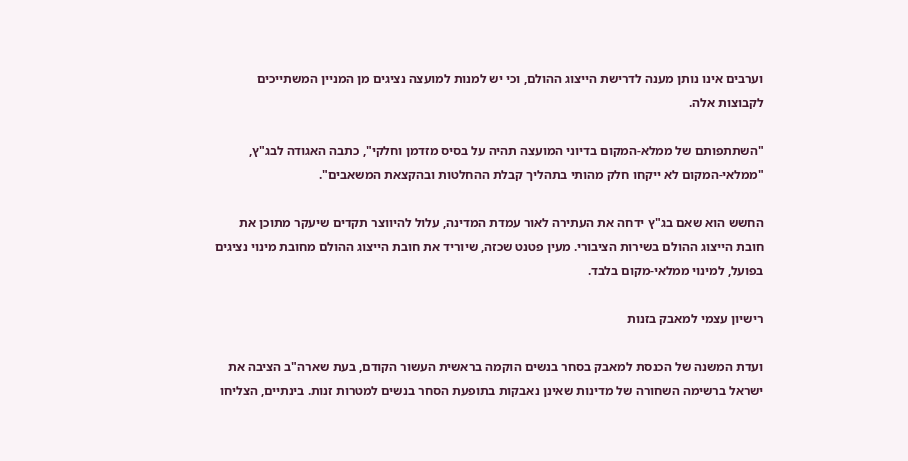וערבים אינו נותן מענה לדרישת הייצוג ההולם, וכי יש למנות למועצה נציגים מן המניין המשתייכים לקבוצות אלה.

"השתתפותם של ממלא-המקום בדיוני המועצה תהיה על בסיס מזדמן וחלקי", כתבה האגודה לבג"ץ, "ממלאי-המקום לא ייקחו חלק מהותי בתהליך קבלת ההחלטות ובהקצאת המשאבים".

החשש הוא שאם בג"ץ ידחה את העתירה לאור עמדת המדינה, עלול להיווצר תקדים שיעקר מתוכן את חובת הייצוג ההולם בשירות הציבורי. מעין פטנט שכזה, שיוריד את חובת הייצוג ההולם מחובת מינוי נציגים בפועל, למינוי ממלאי-מקום בלבד.

רישיון עצמי למאבק בזנות

ועדת המשנה של הכנסת למאבק בסחר בנשים הוקמה בראשית העשור הקודם, בעת שארה"ב הציבה את ישראל ברשימה השחורה של מדינות שאינן נאבקות בתופעת הסחר בנשים למטרות זנות. בינתיים, הצליחו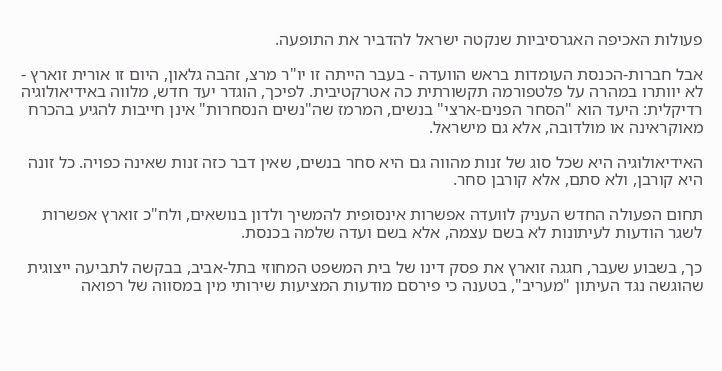פעולות האכיפה האגרסיביות שנקטה ישראל להדביר את התופעה.

אבל חברות-הכנסת העומדות בראש הוועדה - בעבר הייתה זו יו"ר מרצ, זהבה גלאון, היום זו אורית זוארץ - לא יוותרו במהרה על פלטפורמה תקשורתית כה אטרקטיבית. לפיכך, הוגדר יעד חדש, מלווה באידיאולוגיה רדיקלית: היעד הוא "הסחר הפנים-ארצי" בנשים, המרמז שה"נשים הנסחרות" אינן חייבות להגיע בהכרח מאוקראינה או מולדובה, אלא גם מישראל.

האידיאולוגיה היא שכל סוג של זנות מהווה גם היא סחר בנשים, שאין דבר כזה זנות שאינה כפויה. כל זונה היא קורבן, ולא סתם, אלא קורבן סחר.

תחום הפעולה החדש העניק לוועדה אפשרות אינסופית להמשיך ולדון בנושאים, ולח"כ זוארץ אפשרות לשגר הודעות לעיתונות לא בשם עצמה, אלא בשם ועדה שלמה בכנסת.

כך, בשבוע שעבר, חגגה זוארץ את פסק דינו של בית המשפט המחוזי בתל-אביב, בבקשה לתביעה ייצוגית שהוגשה נגד העיתון "מעריב", בטענה כי פירסם מודעות המציעות שירותי מין במסווה של רפואה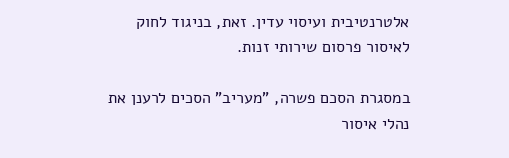אלטרנטיבית ועיסוי עדין. זאת, בניגוד לחוק לאיסור פרסום שירותי זנות.

במסגרת הסכם פשרה, "מעריב" הסכים לרענן את נהלי איסור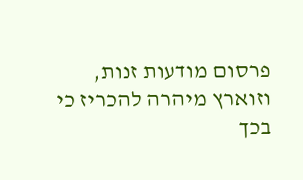פרסום מודעות זנות, וזוארץ מיהרה להכריז כי בכך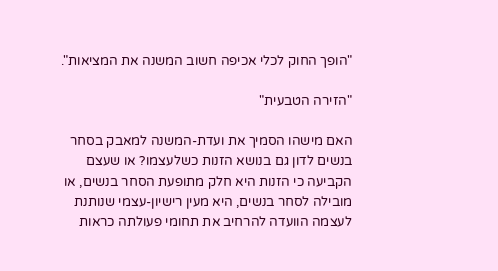"הופך החוק לכלי אכיפה חשוב המשנה את המציאות".

"הזירה הטבעית"

האם מישהו הסמיך את ועדת-המשנה למאבק בסחר בנשים לדון גם בנושא הזנות כשלעצמו? או שעצם הקביעה כי הזנות היא חלק מתופעת הסחר בנשים, או מובילה לסחר בנשים, היא מעין רישיון-עצמי שנותנת לעצמה הוועדה להרחיב את תחומי פעולתה כראות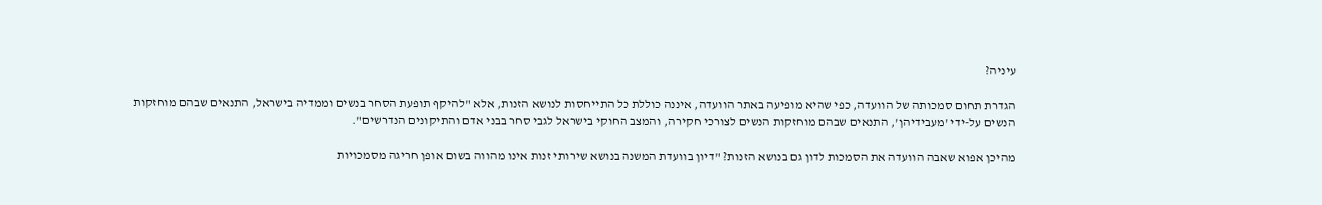עיניה?

הגדרת תחום סמכותה של הוועדה, כפי שהיא מופיעה באתר הוועדה, איננה כוללת כל התייחסות לנושא הזנות, אלא "להיקף תופעת הסחר בנשים וממדיה בישראל, התנאים שבהם מוחזקות הנשים על-ידי 'מעבידיהן', התנאים שבהם מוחזקות הנשים לצורכי חקירה, והמצב החוקי בישראל לגבי סחר בבני אדם והתיקונים הנדרשים".

מהיכן אפוא שאבה הוועדה את הסמכות לדון גם בנושא הזנות? "דיון בוועדת המשנה בנושא שירותי זנות אינו מהווה בשום אופן חריגה מסמכויות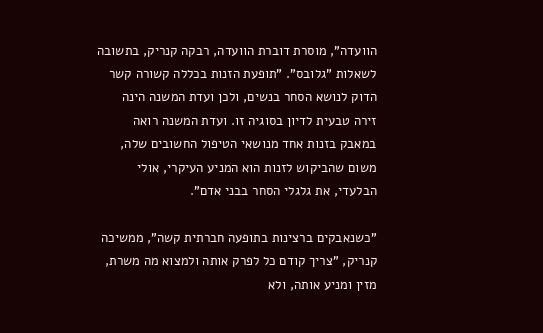הוועדה", מוסרת דוברת הוועדה, רבקה קנריק, בתשובה לשאלות "גלובס". "תופעת הזנות בכללה קשורה קשר הדוק לנושא הסחר בנשים, ולכן ועדת המשנה הינה זירה טבעית לדיון בסוגיה זו. ועדת המשנה רואה במאבק בזנות אחד מנושאי הטיפול החשובים שלה, משום שהביקוש לזנות הוא המניע העיקרי, אולי הבלעדי, את גלגלי הסחר בבני אדם".

"כשנאבקים ברצינות בתופעה חברתית קשה", ממשיכה קנריק, "צריך קודם כל לפרק אותה ולמצוא מה משרת, מזין ומניע אותה, ולא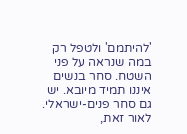'להיתמם' ולטפל רק במה שנראה על פני השטח. סחר בנשים איננו תמיד מיובא. יש גם סחר פנים-ישראלי. לאור זאת,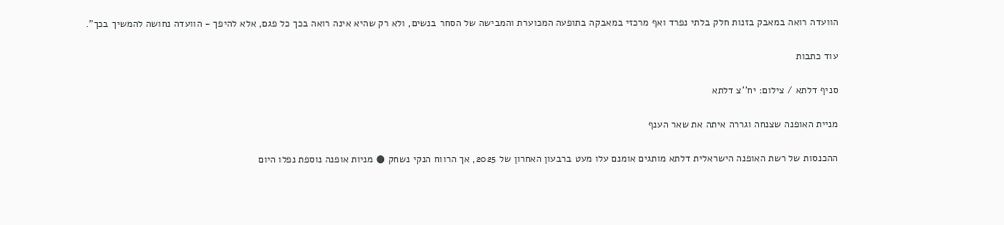הוועדה רואה במאבק בזנות חלק בלתי נפרד ואף מרכזי במאבקה בתופעה המכוערת והמבישה של הסחר בנשים, ולא רק שהיא אינה רואה בכך כל פגם, אלא להיפך - הוועדה נחושה להמשיך בכך".

עוד כתבות

סניף דלתא / צילום: יח''צ דלתא

מניית האופנה שצנחה וגררה איתה את שאר הענף

ההכנסות של רשת האופנה הישראלית דלתא מותגים אומנם עלו מעט ברבעון האחרון של 2025, אך הרווח הנקי נשחק ● מניות אופנה נוספת נפלו היום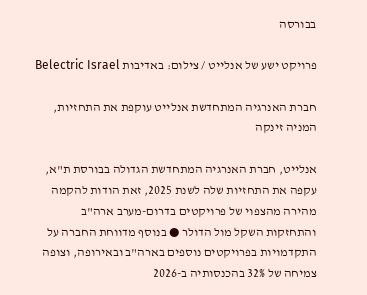בבורסה

פרויקט ישע של אנלייט / צילום: באדיבות Belectric Israel

חברת האנרגיה המתחדשת אנלייט עוקפת את התחזיות, המניה זינקה

אנלייט, חברת האנרגיה המתחדשת הגדולה בבורסת ת"א, עקפה את התחזיות שלה לשנת 2025, זאת הודות להקמה מהירה מהצפוי של פרויקטים בדרום-מערב ארה"ב והתחזקות השקל מול הדולר ● בנוסף מדווחת החברה על התקדמויות בפרויקטים נוספים בארה"ב ובאירופה, וצופה צמיחה של 32% בהכנסותיה ב-2026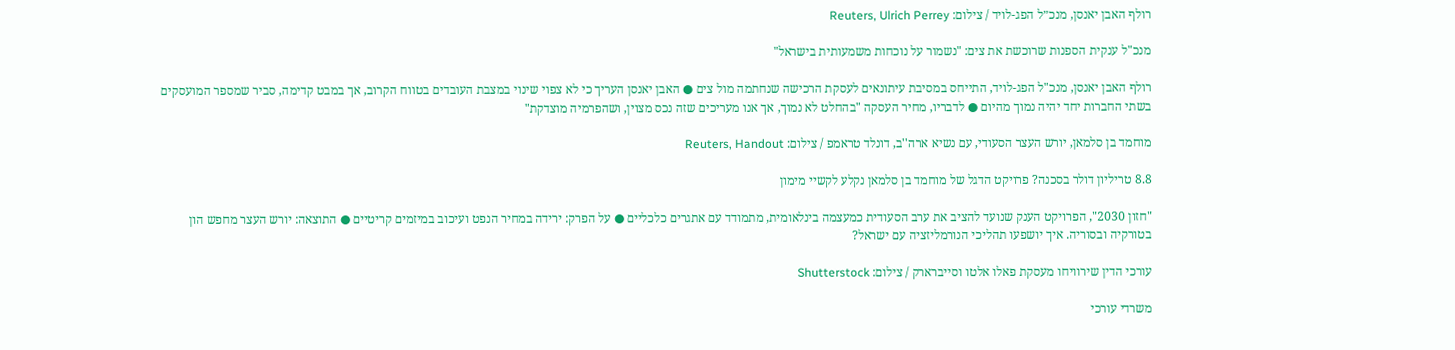רולף האבן יאנסן, מנכ״ל הפג-לויד / צילום: Reuters, Ulrich Perrey

מנכ"ל ענקית הספנות שרוכשת את צים: "נשמור על נוכחות משמעותית בישראל"

רולף האבן יאנסן, מנכ"ל הפג-לויד, התייחס במסיבת עיתונאים לעסקת הרכישה שנחתמה מול צים ● האבן יאנסן העריך כי לא צפוי שינוי במצבת העובדים בטווח הקרוב, אך במבט קדימה, סביר שמספר המועסקים בשתי החברות יחד יהיה נמוך מהיום ● לדבריו, מחיר העסקה "בהחלט לא נמוך, אך אנו מעריכים שזה נכס מצוין, ושהפרמיה מוצדקת"

מוחמד בן סלמאן, יורש העצר הסעודי, עם נשיא ארה''ב, דונלד טראמפ / צילום: Reuters, Handout

8.8 טריליון דולר בסכנה? פרויקט הדגל של מוחמד בן סלמאן נקלע לקשיי מימון

"חזון 2030", הפרויקט הענק שנועד להציב את ערב הסעודית כמעצמה בינלאומית, מתמודד עם אתגרים כלכליים ● על הפרק: ירידה במחיר הנפט ועיכוב במיזמים קריטיים ● התוצאה: יורש העצר מחפש הון בטורקיה ובסוריה. איך יושפעו תהליכי הנורמליזציה עם ישראל?

עורכי הדין שירוויחו מעסקת פאלו אלטו וסייברארק / צילום: Shutterstock

משרדי עורכי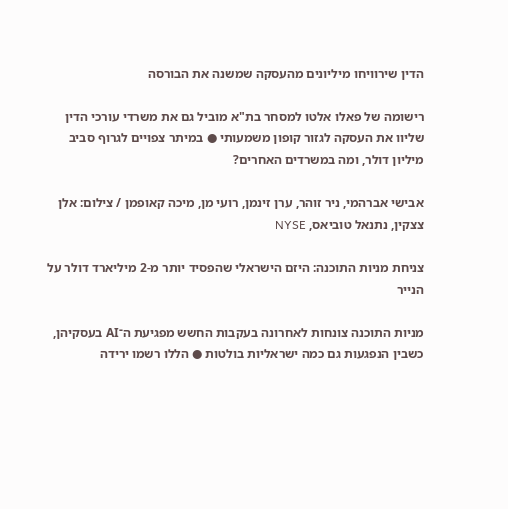הדין שירוויחו מיליונים מהעסקה שמשנה את הבורסה

רישומה של פאלו אלטו למסחר בת"א מוביל גם את משרדי עורכי הדין שליוו את העסקה לגזור קופון משמעותי ● במיתר צפויים לגרוף סביב מיליון דולר, ומה במשרדים האחרים?

אבישי אברהמי, ניר זוהר, ערן זינמן, רועי מן, מיכה קאופמן / צילום: אלן צצקין, נתנאל טוביאס, NYSE

צניחת מניות התוכנה: היזם הישראלי שהפסיד יותר מ-2 מיליארד דולר על הנייר

מניות התוכנה צונחות לאחרונה בעקבות החשש מפגיעת ה־AI בעסקיהן, כשבין הנפגעות גם כמה ישראליות בולטות ● הללו רשמו ירידה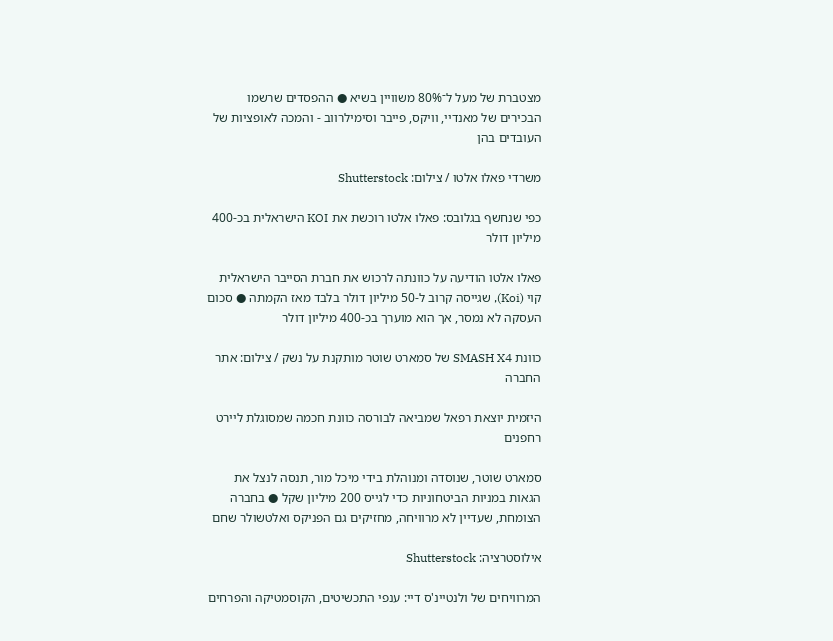מצטברת של מעל ל־80% משוויין בשיא ● ההפסדים שרשמו הבכירים של מאנדיי, וויקס, פייבר וסימילרווב - והמכה לאופציות של העובדים בהן

משרדי פאלו אלטו / צילום: Shutterstock

כפי שנחשף בגלובס: פאלו אלטו רוכשת את KOI הישראלית בכ-400 מיליון דולר

פאלו אלטו הודיעה על כוונתה לרכוש את חברת הסייבר הישראלית קוי (Koi), שגייסה קרוב ל-50 מיליון דולר בלבד מאז הקמתה ● סכום העסקה לא נמסר, אך הוא מוערך בכ-400 מיליון דולר

כוונת SMASH X4 של סמארט שוטר מותקנת על נשק / צילום: אתר החברה

היזמית יוצאת רפאל שמביאה לבורסה כוונת חכמה שמסוגלת ליירט רחפנים

סמארט שוטר, שנוסדה ומנוהלת בידי מיכל מור, תנסה לנצל את הגאות במניות הביטחוניות כדי לגייס 200 מיליון שקל ● בחברה הצומחת, שעדיין לא מרוויחה, מחזיקים גם הפניקס ואלטשולר שחם

אילוסטרציה: Shutterstock

המרוויחים של ולנטיינ'ס דיי: ענפי התכשיטים, הקוסמטיקה והפרחים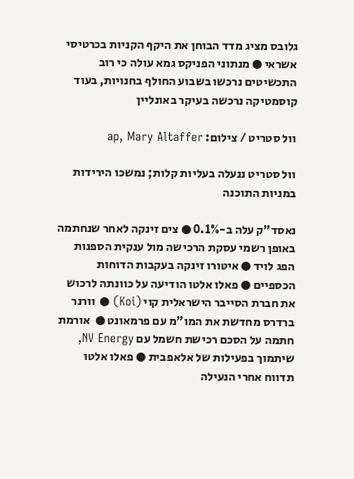גלובס מציג מדד הבוחן את היקף הקניות בכרטיסי אשראי ● מנתוני הפניקס גמא עולה כי רוב התכשיטים נרכשו בשבוע החולף בחנויות, בעוד קוסמטיקה נרכשה בעיקר באונליין

וול סטריט / צילום: ap, Mary Altaffer

וול סטריט ננעלה בעליות קלות; נמשכו הירידות במניות התוכנה

נאסד"ק עלה ב-0.1% ● צים זינקה לאחר שנחתמה באופן רשמי עסקת הרכישה מול ענקית הספנות הפג לויד ● איטורו זינקה בעקבות הדוחות הכספיים ● פאלו אלטו הודיעה על כוונתה לרכוש את חברת הסייבר הישראלית קוי (Koi) ● וורנר ברדרס מחדשת את המו"מ עם פרמאונט ●  אורמת חתמה על הסכם רכישת חשמל עם NV Energy, שיתמוך בפעילות של אלאפבית ● פאלו אלטו תדווח אחרי הנעילה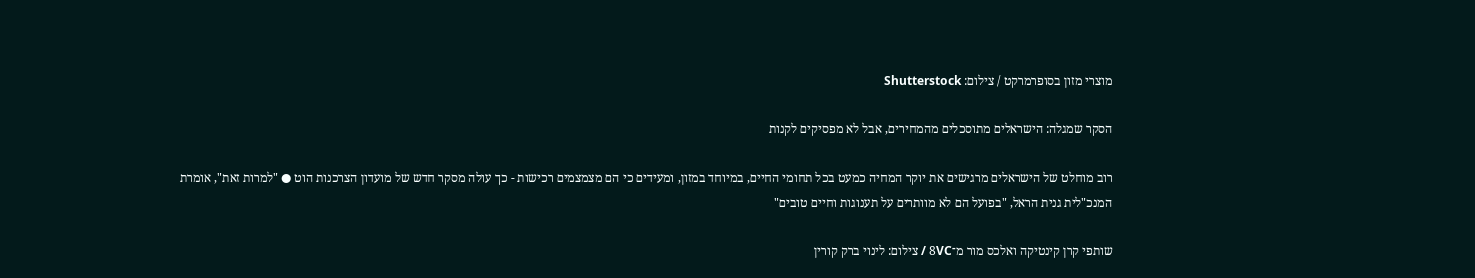מוצרי מזון בסופרמרקט / צילום: Shutterstock

הסקר שמגלה: הישראלים מתוסכלים מהמחירים, אבל לא מפסיקים לקנות

רוב מוחלט של הישראלים מרגישים את יוקר המחיה כמעט בכל תחומי החיים, במיוחד במזון, ומעידים כי הם מצמצמים רכישות - כך עולה מסקר חדש של מועדון הצרכנות הוט ● "למרות זאת", אומרת המנכ"לית גנית הראל, "בפועל הם לא מוותרים על תענוגות וחיים טובים"

שותפי קרן קינטיקה ואלכס מור מ־8VC / צילום: לינוי ברק קורין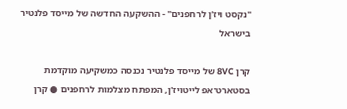"נקסט ויז'ן לרחפנים" - ההשקעה החדשה של מייסד פלנטיר בישראל

קרן 8VC של מייסד פלנטיר נכנסה כמשקיעה מוקדמת בסטארט־אפ לייטויז'ן, המפתח מצלמות לרחפנים ● קרן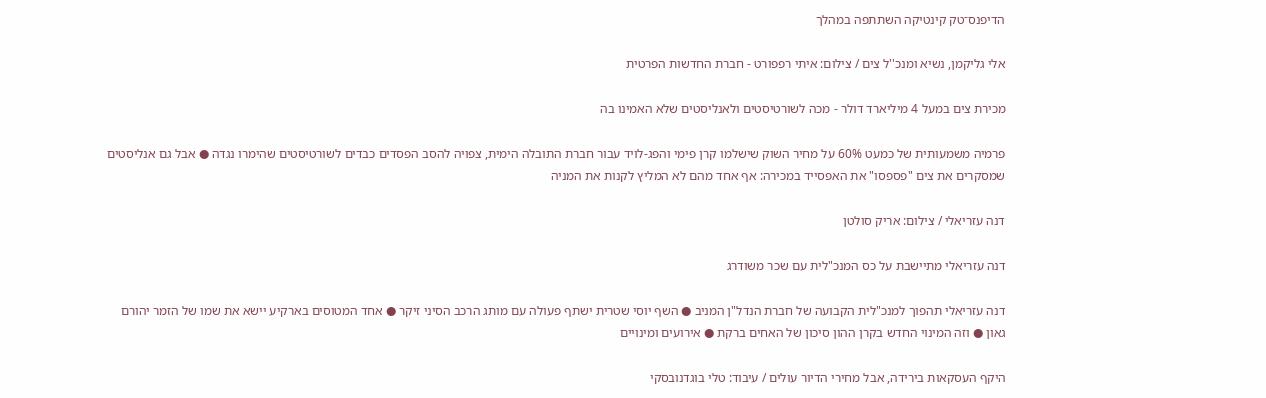הדיפנס־טק קינטיקה השתתפה במהלך

אלי גליקמן, נשיא ומנכ''ל צים / צילום: איתי רפפורט - חברת החדשות הפרטית

מכירת צים במעל 4 מיליארד דולר - מכה לשורטיסטים ולאנליסטים שלא האמינו בה

פרמיה משמעותית של כמעט 60% על מחיר השוק שישלמו קרן פימי והפג-לויד עבור חברת התובלה הימית, צפויה להסב הפסדים כבדים לשורטיסטים שהימרו נגדה ● אבל גם אנליסטים שמסקרים את צים "פספסו" את האפסייד במכירה: אף אחד מהם לא המליץ לקנות את המניה

דנה עזריאלי / צילום: אריק סולטן

דנה עזריאלי מתיישבת על כס המנכ"לית עם שכר משודרג

דנה עזריאלי תהפוך למנכ"לית הקבועה של חברת הנדל"ן המניב ● השף יוסי שטרית ישתף פעולה עם מותג הרכב הסיני זיקר ● אחד המטוסים בארקיע יישא את שמו של הזמר יהורם גאון ● וזה המינוי החדש בקרן ההון סיכון של האחים ברקת ● אירועים ומינויים

היקף העסקאות בירידה, אבל מחירי הדיור עולים / עיבוד: טלי בוגדנובסקי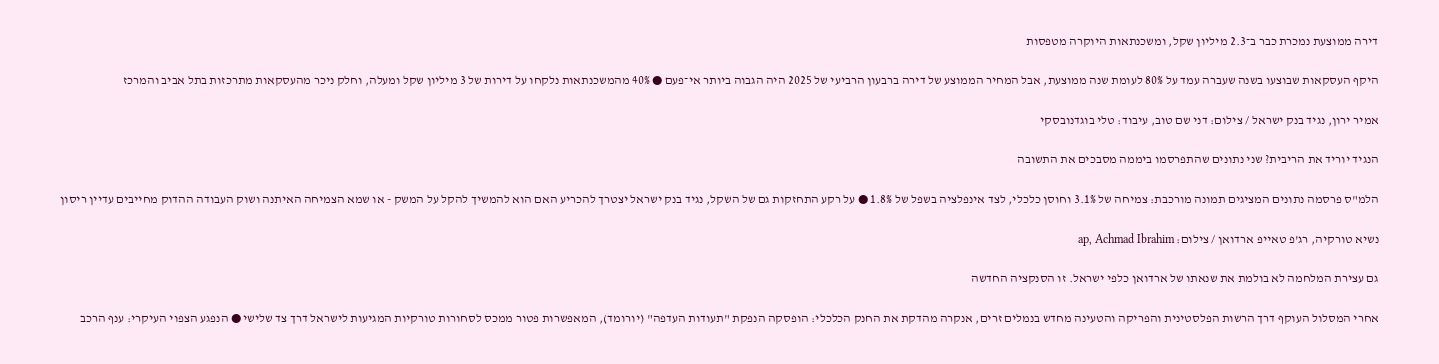דירה ממוצעת נמכרת כבר ב־2.3 מיליון שקל, ומשכנתאות היוקרה מטפסות

היקף העסקאות שבוצעו בשנה שעברה עמד על 80% לעומת שנה ממוצעת, אבל המחיר הממוצע של דירה ברבעון הרביעי של 2025 היה הגבוה ביותר אי־פעם ● 40% מהמשכנתאות נלקחו על דירות של 3 מיליון שקל ומעלה, וחלק ניכר מהעסקאות מתרכזות בתל אביב והמרכז

אמיר ירון, נגיד בנק ישראל / צילום: דני שם טוב, עיבוד: טלי בוגדנובסקי

הנגיד יוריד את הריבית? שני נתונים שהתפרסמו ביממה מסבכים את התשובה

הלמ"ס פרסמה נתונים המציגים תמונה מורכבת: צמיחה של 3.1% וחוסן כלכלי, לצד אינפלציה בשפל של 1.8% ● על רקע התחזקות גם של השקל, נגיד בנק ישראל יצטרך להכריע האם הוא להמשיך להקל על המשק - או שמא הצמיחה האיתנה ושוק העבודה ההדוק מחייבים עדיין ריסון

נשיא טורקיה, רג'פ טאייפ ארדואן / צילום: ap, Achmad Ibrahim

גם עצירת המלחמה לא בולמת את שנאתו של ארדואן כלפי ישראל. זו הסנקציה החדשה

אחרי המסלול העוקף דרך הרשות הפלסטינית והפריקה והטעינה מחדש בנמלים זרים, אנקרה מהדקת את החנק הכלכלי: הופסקה הנפקת "תעודות העדפה" (יורומד), המאפשרות פטור ממכס לסחורות טורקיות המגיעות לישראל דרך צד שלישי ● הנפגע הצפוי העיקרי: ענף הרכב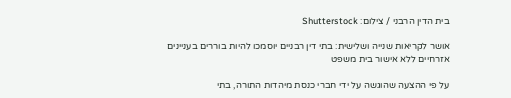בית הדין הרבני / צילום: Shutterstock

אושר לקריאות שנייה ושלישית: בתי דין רבניים יוסמכו להיות בוררים בעניינים אזרחיים ללא אישור בית משפט

על פי ההצעה שהוגשה על ידי חברי כנסת מיהדות התורה, בתי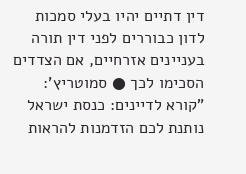דין דתיים יהיו בעלי סמכות לדון כבוררים לפני דין תורה בעניינים אזרחיים, אם הצדדים הסכימו לכך ● סמוטריץ': "קורא לדיינים: כנסת ישראל נותנת לכם הזדמנות להראות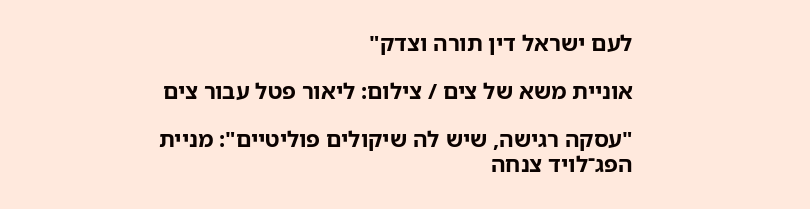לעם ישראל דין תורה וצדק"

אוניית משא של צים / צילום: ליאור פטל עבור צים

"עסקה רגישה, שיש לה שיקולים פוליטיים": מניית הפג־לויד צנחה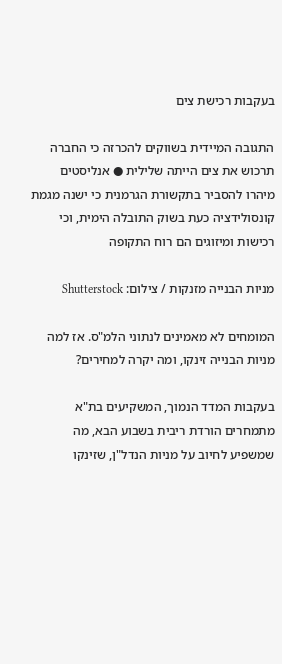בעקבות רכישת צים

התגובה המיידית בשווקים להכרזה כי החברה תרכוש את צים הייתה שלילית ● אנליסטים מיהרו להסביר בתקשורת הגרמנית כי ישנה מגמת קונסולידציה כעת בשוק התובלה הימית, וכי רכישות ומיזוגים הם רוח התקופה

מניות הבנייה מזנקות / צילום: Shutterstock

המומחים לא מאמינים לנתוני הלמ"ס. אז למה מניות הבנייה זינקו, ומה יקרה למחירים?

בעקבות המדד הנמוך, המשקיעים בת"א מתמחרים הורדת ריבית בשבוע הבא, מה שמשפיע לחיוב על מניות הנדל"ן, שזינקו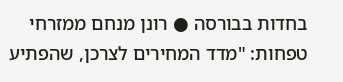בחדות בבורסה ● רונן מנחם ממזרחי טפחות: "מדד המחירים לצרכן, שהפתיע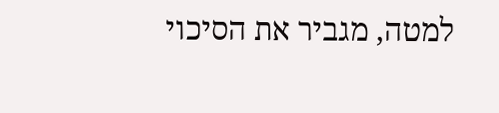למטה, מגביר את הסיכוי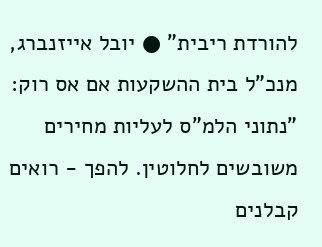להורדת ריבית" ● יובל אייזנברג, מנכ"ל בית ההשקעות אם אס רוק: "נתוני הלמ"ס לעליות מחירים משובשים לחלוטין. להפך - רואים קבלנים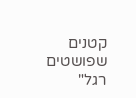קטנים שפושטים רגל"